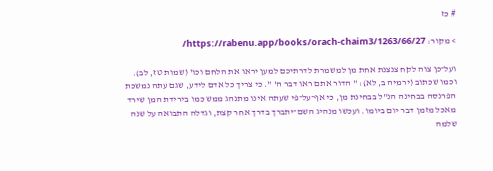# כז

> מקור: https://rabenu.app/books/orach-chaim3/1263/66/27/

ועל־כן צוה לקח צנצנת אחת מן למשמרת לדרתיכם למען יראו את הלחם וכו' (שמות טז, לב). וכמו שכתוב (ירמיה ב, לא): " הדור אתם ראו דבר ה' ". כי צריך כל אדם לידע, שגם עתה נמשכת הפרנסה בבחינה הנ"ל בבחינת מן, כי אף־על־פי שעתה אינו מתנהג ממש כמו בירידת המן שירד מאכל מזמן דבר יום ביומו. ועכשו מנהיג השם־יתברך בדרך אחר קצת, וגדלה התבואה על שנה שלמה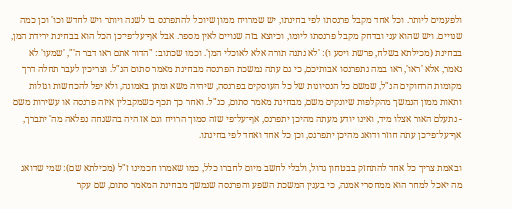ולפעמים ליותר. וכל אחד מקבל פרנסתו לפי בחינתו, יש שמרויח ממון שיוכל להתפרנס בו לשנה ויותר ויש לחדש וכו' וכן כמה שנויים. ויש שהוא עני ובדחק מקבל פרנסתו ליומו, וכיוצא בזה שנויים לאין מספר. אבל אף־על־פי־כן הכל הוא בבחינת ירידת המן, בבחינת (מכילתא בשלח, פרשת ויסע ו): 'לא נתנה תורה אלא לאוכלי המן'. וכמו שכתוב: "הדור אתם ראו דבר ה'", 'שמעו' לא נאמר, אלא 'ראו', ראו במה נתפרנסו אבותיכם, כי גם עתה נמשכת הפרנסה מבחינת מאמר סתום הנ"ל. וצריכין לעבר תחלה דרך מקומות הרחוקים הנ"ל, שמשם כל הנסיונות של כל העוסקים בפרנסה, שיהיה משא ומתן באמונה, ולא יפל להכחשות וגזלות ותאות ממון הנמשך מהקלפות שיונקים משם, מבחינת מאמר סתום, כנ"ל. ואחר כך תכף כשמקבלין איזה פרנסה או עשירות משם - נתעלם האור אצלו מיד, ואינו יודע מעתה מהיכן יתפרנס, אף־על־פי שזה סמוך הרויח וגם אז היה בהשגחה נפלאה מה' יתברך, אף־על־פי־כן עתה חוזר ודואג מהיכן יתפרנס, וכן כל אחד ואחד לפי בחינתו.

ובאמת צריך כל אחד להתחזק בבטחון גדול, ולבלי לחשב מיום לחברו כלל, כמו שאמרו חכמינו ז"ל (מכילתא שם): שמי שדואג מה יאכל למחר הוא ממחסרי אמנה, כי בענין המשכת השפע והפרנסה שנמשך מבחינת המאמר סתום, שם עקר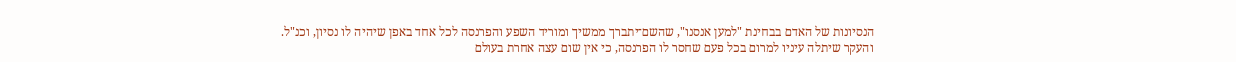הנסיונות של האדם בבחינת "למען אנסנו", שהשם־יתברך ממשיך ומוריד השפע והפרנסה לכל אחד באפן שיהיה לו נסיון, וכנ"ל. והעקר שיתלה עיניו למרום בכל פעם שחסר לו הפרנסה, כי אין שום עצה אחרת בעולם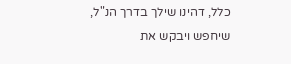כלל, דהינו שילך בדרך הנ"ל, שיחפש ויבקש את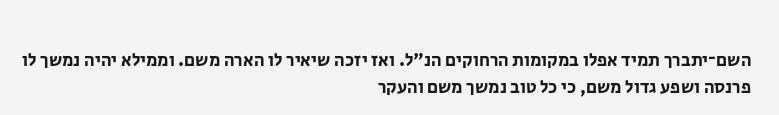השם־יתברך תמיד אפלו במקומות הרחוקים הנ"ל. ואז יזכה שיאיר לו הארה משם. וממילא יהיה נמשך לו פרנסה ושפע גדול משם, כי כל טוב נמשך משם והעקר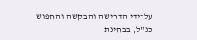על־ידי הדרישה והבקשה והחפוש כנ"ל, בבחינת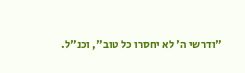"ודרשי ה' לא יחסרו כל טוב", וכנ"ל.